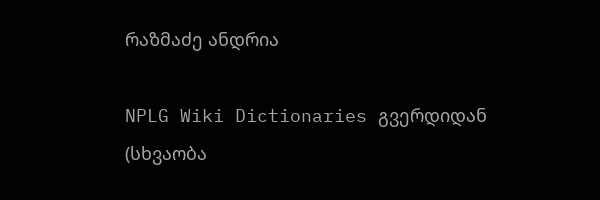რაზმაძე ანდრია

NPLG Wiki Dictionaries გვერდიდან
(სხვაობა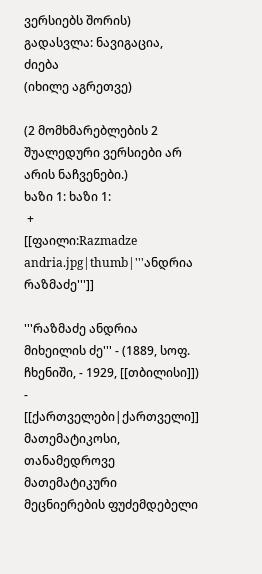ვერსიებს შორის)
გადასვლა: ნავიგაცია, ძიება
(იხილე აგრეთვე)

(2 მომხმარებლების 2 შუალედური ვერსიები არ არის ნაჩვენები.)
ხაზი 1: ხაზი 1:
 +
[[ფაილი:Razmadze andria.jpg|thumb|'''ანდრია რაზმაძე''']]

'''რაზმაძე ანდრია მიხეილის ძე''' - (1889, სოფ. ჩხენიში, - 1929, [[თბილისი]]) - [[ქართველები|ქართველი]] მათემატიკოსი, თანამედროვე მათემატიკური მეცნიერების ფუძემდებელი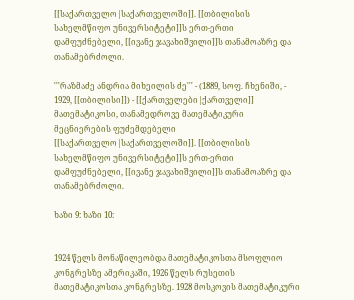[[საქართველო|საქართველოში]]. [[თბილისის სახელმწიფო უნივერსიტეტი]]ს ერთ-ერთი დამფუძნებელი, [[ივანე ჯავახიშვილი]]ს თანამოაზრე და თანამებრძოლი.

'''რაზმაძე ანდრია მიხეილის ძე''' - (1889, სოფ. ჩხენიში, - 1929, [[თბილისი]]) - [[ქართველები|ქართველი]] მათემატიკოსი, თანამედროვე მათემატიკური მეცნიერების ფუძემდებელი [[საქართველო|საქართველოში]]. [[თბილისის სახელმწიფო უნივერსიტეტი]]ს ერთ-ერთი დამფუძნებელი, [[ივანე ჯავახიშვილი]]ს თანამოაზრე და თანამებრძოლი.

ხაზი 9: ხაზი 10:


1924 წელს მონაწილეობდა მათემატიკოსთა მსოფლიო კონგრესზე ამერიკაში, 1926 წელს რუსეთის მათემატიკოსთა კონგრესზე. 1928 მოსკოვის მათემატიკური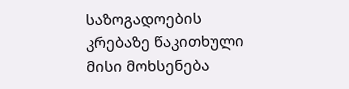საზოგადოების კრებაზე წაკითხული მისი მოხსენება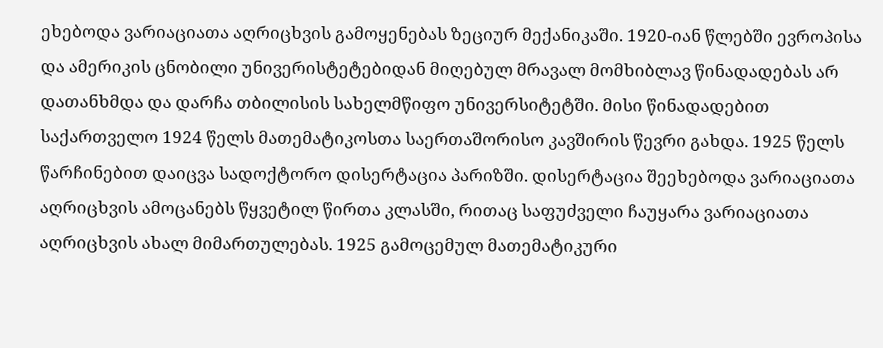ეხებოდა ვარიაციათა აღრიცხვის გამოყენებას ზეციურ მექანიკაში. 1920-იან წლებში ევროპისა და ამერიკის ცნობილი უნივერისტეტებიდან მიღებულ მრავალ მომხიბლავ წინადადებას არ დათანხმდა და დარჩა თბილისის სახელმწიფო უნივერსიტეტში. მისი წინადადებით საქართველო 1924 წელს მათემატიკოსთა საერთაშორისო კავშირის წევრი გახდა. 1925 წელს წარჩინებით დაიცვა სადოქტორო დისერტაცია პარიზში. დისერტაცია შეეხებოდა ვარიაციათა აღრიცხვის ამოცანებს წყვეტილ წირთა კლასში, რითაც საფუძველი ჩაუყარა ვარიაციათა აღრიცხვის ახალ მიმართულებას. 1925 გამოცემულ მათემატიკური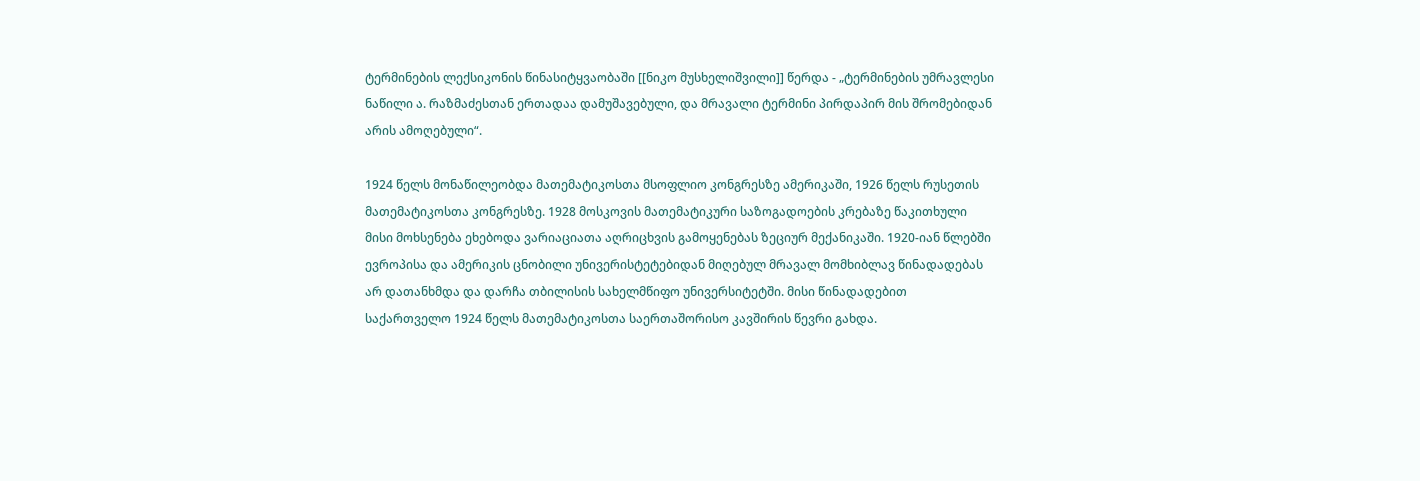ტერმინების ლექსიკონის წინასიტყვაობაში [[ნიკო მუსხელიშვილი]] წერდა - „ტერმინების უმრავლესი ნაწილი ა. რაზმაძესთან ერთადაა დამუშავებული, და მრავალი ტერმინი პირდაპირ მის შრომებიდან არის ამოღებული“.

1924 წელს მონაწილეობდა მათემატიკოსთა მსოფლიო კონგრესზე ამერიკაში, 1926 წელს რუსეთის მათემატიკოსთა კონგრესზე. 1928 მოსკოვის მათემატიკური საზოგადოების კრებაზე წაკითხული მისი მოხსენება ეხებოდა ვარიაციათა აღრიცხვის გამოყენებას ზეციურ მექანიკაში. 1920-იან წლებში ევროპისა და ამერიკის ცნობილი უნივერისტეტებიდან მიღებულ მრავალ მომხიბლავ წინადადებას არ დათანხმდა და დარჩა თბილისის სახელმწიფო უნივერსიტეტში. მისი წინადადებით საქართველო 1924 წელს მათემატიკოსთა საერთაშორისო კავშირის წევრი გახდა.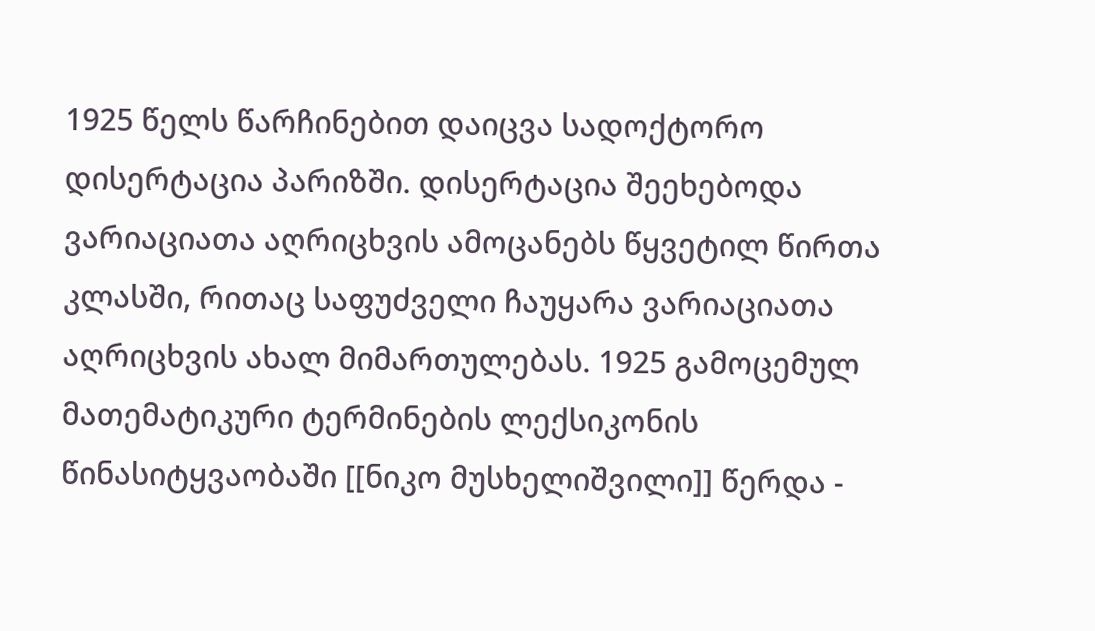1925 წელს წარჩინებით დაიცვა სადოქტორო დისერტაცია პარიზში. დისერტაცია შეეხებოდა ვარიაციათა აღრიცხვის ამოცანებს წყვეტილ წირთა კლასში, რითაც საფუძველი ჩაუყარა ვარიაციათა აღრიცხვის ახალ მიმართულებას. 1925 გამოცემულ მათემატიკური ტერმინების ლექსიკონის წინასიტყვაობაში [[ნიკო მუსხელიშვილი]] წერდა -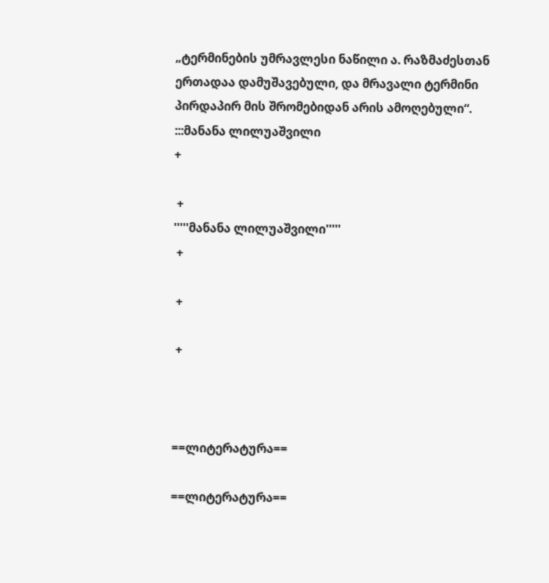„ტერმინების უმრავლესი ნაწილი ა. რაზმაძესთან ერთადაა დამუშავებული, და მრავალი ტერმინი პირდაპირ მის შრომებიდან არის ამოღებული“.
:::მანანა ლილუაშვილი
+

 +
'''''მანანა ლილუაშვილი'''''
 +

 +

 +



==ლიტერატურა==

==ლიტერატურა==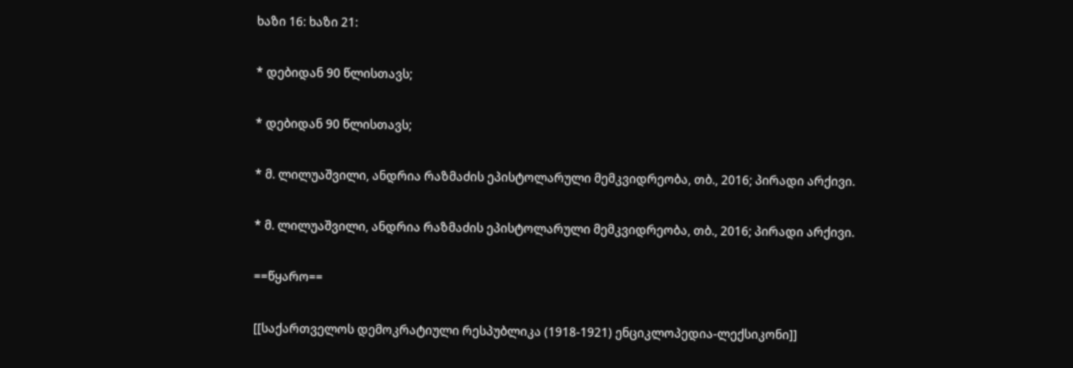ხაზი 16: ხაზი 21:

* დებიდან 90 წლისთავს;

* დებიდან 90 წლისთავს;

* მ. ლილუაშვილი, ანდრია რაზმაძის ეპისტოლარული მემკვიდრეობა, თბ., 2016; პირადი არქივი.

* მ. ლილუაშვილი, ანდრია რაზმაძის ეპისტოლარული მემკვიდრეობა, თბ., 2016; პირადი არქივი.

==წყარო==

[[საქართველოს დემოკრატიული რესპუბლიკა (1918-1921) ენციკლოპედია-ლექსიკონი]]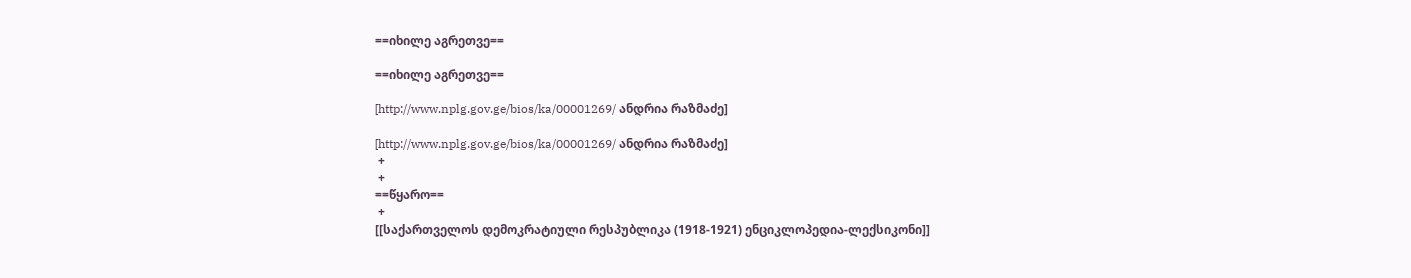==იხილე აგრეთვე==

==იხილე აგრეთვე==

[http://www.nplg.gov.ge/bios/ka/00001269/ ანდრია რაზმაძე]

[http://www.nplg.gov.ge/bios/ka/00001269/ ანდრია რაზმაძე]
 +
 +
==წყარო==
 +
[[საქართველოს დემოკრატიული რესპუბლიკა (1918-1921) ენციკლოპედია-ლექსიკონი]]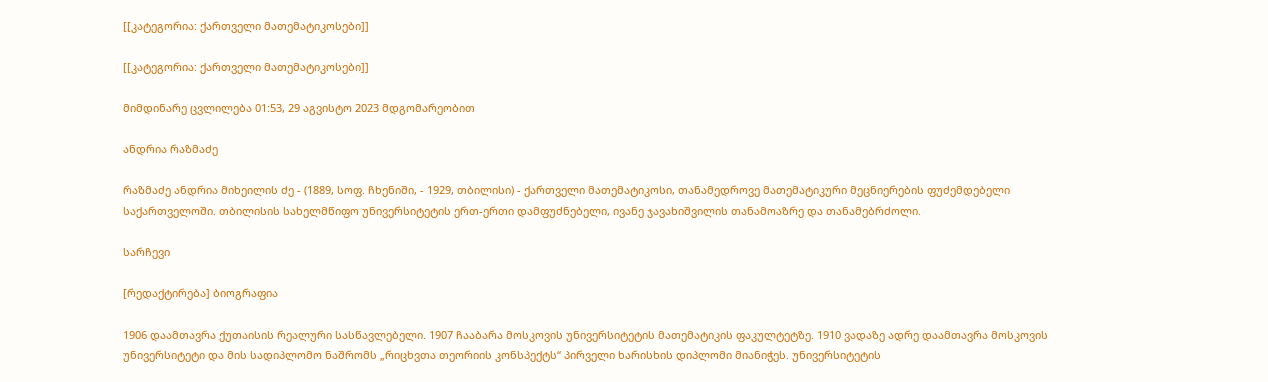[[კატეგორია: ქართველი მათემატიკოსები]]

[[კატეგორია: ქართველი მათემატიკოსები]]

მიმდინარე ცვლილება 01:53, 29 აგვისტო 2023 მდგომარეობით

ანდრია რაზმაძე

რაზმაძე ანდრია მიხეილის ძე - (1889, სოფ. ჩხენიში, - 1929, თბილისი) - ქართველი მათემატიკოსი, თანამედროვე მათემატიკური მეცნიერების ფუძემდებელი საქართველოში. თბილისის სახელმწიფო უნივერსიტეტის ერთ-ერთი დამფუძნებელი, ივანე ჯავახიშვილის თანამოაზრე და თანამებრძოლი.

სარჩევი

[რედაქტირება] ბიოგრაფია

1906 დაამთავრა ქუთაისის რეალური სასწავლებელი. 1907 ჩააბარა მოსკოვის უნივერსიტეტის მათემატიკის ფაკულტეტზე. 1910 ვადაზე ადრე დაამთავრა მოსკოვის უნივერსიტეტი და მის სადიპლომო ნაშრომს „რიცხვთა თეორიის კონსპექტს“ პირველი ხარისხის დიპლომი მიანიჭეს. უნივერსიტეტის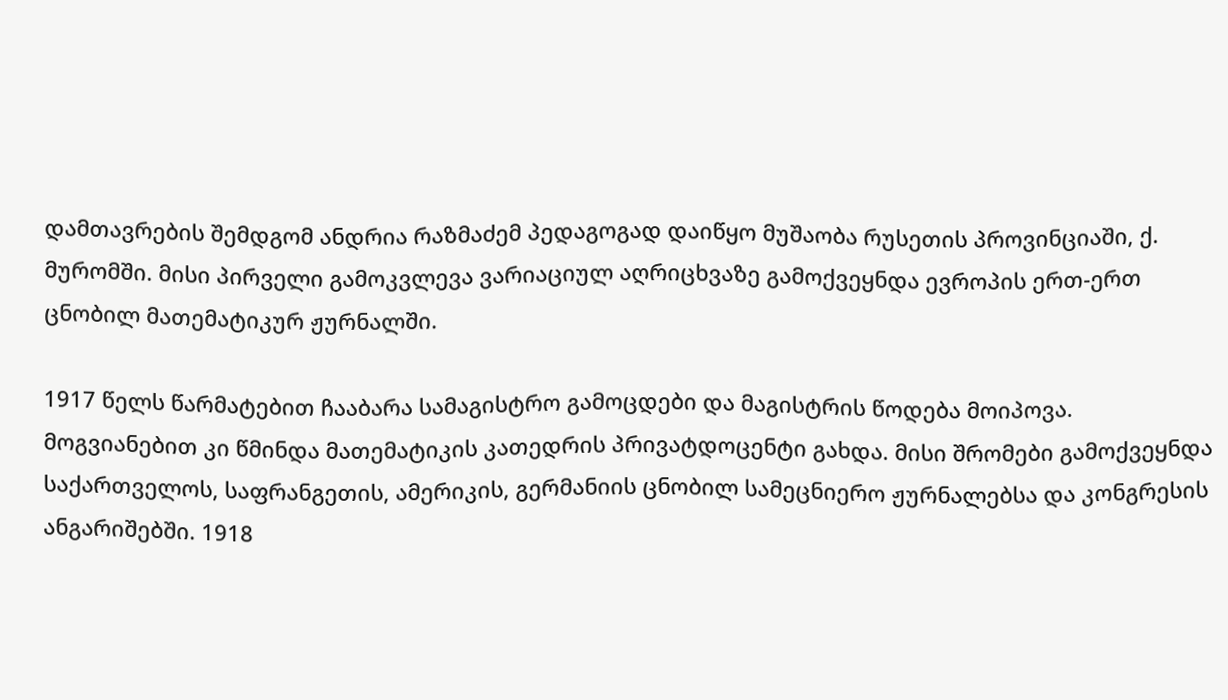დამთავრების შემდგომ ანდრია რაზმაძემ პედაგოგად დაიწყო მუშაობა რუსეთის პროვინციაში, ქ. მურომში. მისი პირველი გამოკვლევა ვარიაციულ აღრიცხვაზე გამოქვეყნდა ევროპის ერთ-ერთ ცნობილ მათემატიკურ ჟურნალში.

1917 წელს წარმატებით ჩააბარა სამაგისტრო გამოცდები და მაგისტრის წოდება მოიპოვა. მოგვიანებით კი წმინდა მათემატიკის კათედრის პრივატდოცენტი გახდა. მისი შრომები გამოქვეყნდა საქართველოს, საფრანგეთის, ამერიკის, გერმანიის ცნობილ სამეცნიერო ჟურნალებსა და კონგრესის ანგარიშებში. 1918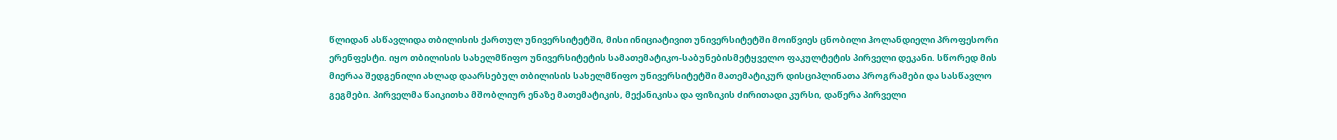წლიდან ასწავლიდა თბილისის ქართულ უნივერსიტეტში, მისი ინიციატივით უნივერსიტეტში მოიწვიეს ცნობილი ჰოლანდიელი პროფესორი ერენფესტი. იყო თბილისის სახელმწიფო უნივერსიტეტის სამათემატიკო-საბუნებისმეტყველო ფაკულტეტის პირველი დეკანი. სწორედ მის მიერაა შედგენილი ახლად დაარსებულ თბილისის სახელმწიფო უნივერსიტეტში მათემატიკურ დისციპლინათა პროგრამები და სასწავლო გეგმები. პირველმა წაიკითხა მშობლიურ ენაზე მათემატიკის, მექანიკისა და ფიზიკის ძირითადი კურსი, დაწერა პირველი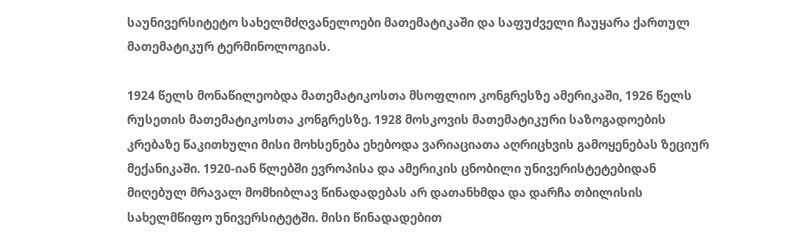საუნივერსიტეტო სახელმძღვანელოები მათემატიკაში და საფუძველი ჩაუყარა ქართულ მათემატიკურ ტერმინოლოგიას.

1924 წელს მონაწილეობდა მათემატიკოსთა მსოფლიო კონგრესზე ამერიკაში, 1926 წელს რუსეთის მათემატიკოსთა კონგრესზე. 1928 მოსკოვის მათემატიკური საზოგადოების კრებაზე წაკითხული მისი მოხსენება ეხებოდა ვარიაციათა აღრიცხვის გამოყენებას ზეციურ მექანიკაში. 1920-იან წლებში ევროპისა და ამერიკის ცნობილი უნივერისტეტებიდან მიღებულ მრავალ მომხიბლავ წინადადებას არ დათანხმდა და დარჩა თბილისის სახელმწიფო უნივერსიტეტში. მისი წინადადებით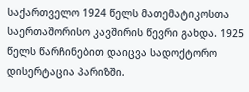საქართველო 1924 წელს მათემატიკოსთა საერთაშორისო კავშირის წევრი გახდა. 1925 წელს წარჩინებით დაიცვა სადოქტორო დისერტაცია პარიზში.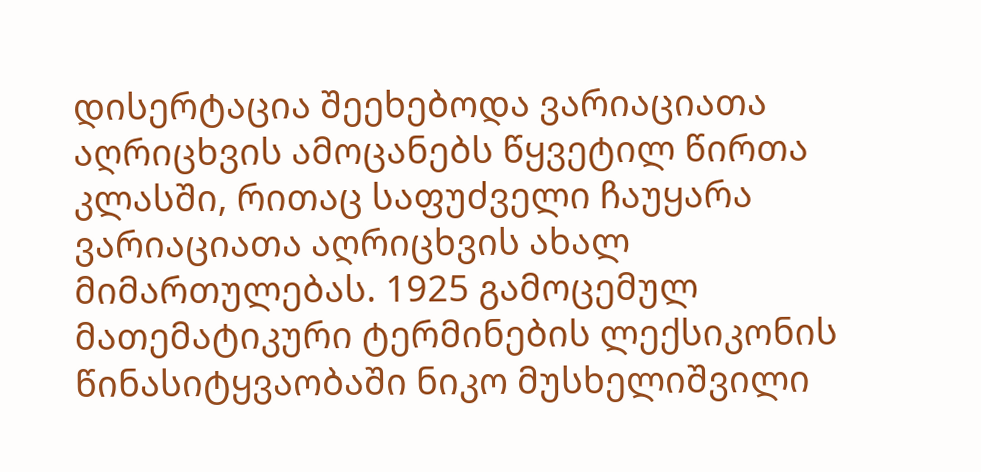დისერტაცია შეეხებოდა ვარიაციათა აღრიცხვის ამოცანებს წყვეტილ წირთა კლასში, რითაც საფუძველი ჩაუყარა ვარიაციათა აღრიცხვის ახალ მიმართულებას. 1925 გამოცემულ მათემატიკური ტერმინების ლექსიკონის წინასიტყვაობაში ნიკო მუსხელიშვილი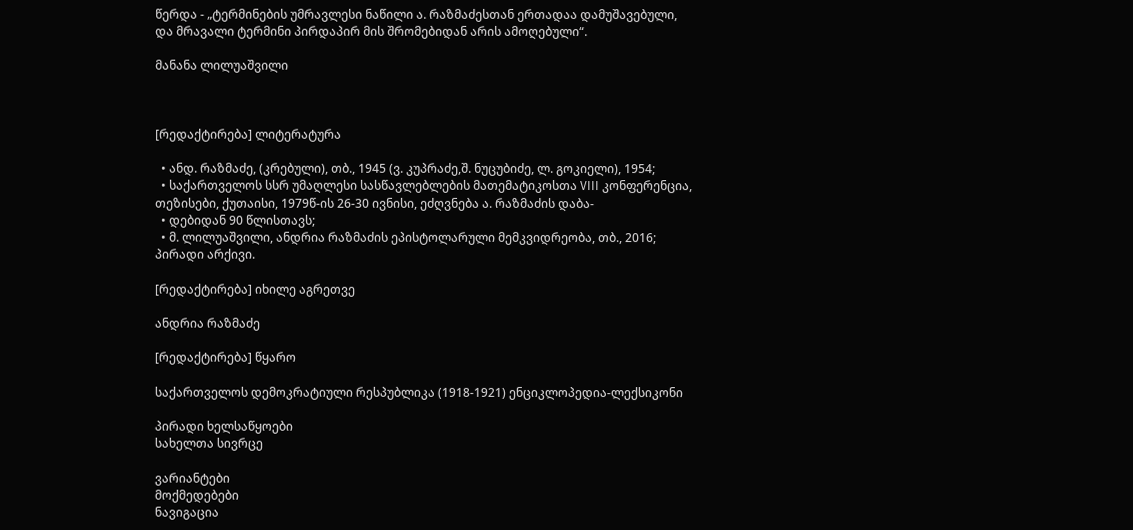წერდა - „ტერმინების უმრავლესი ნაწილი ა. რაზმაძესთან ერთადაა დამუშავებული, და მრავალი ტერმინი პირდაპირ მის შრომებიდან არის ამოღებული“.

მანანა ლილუაშვილი



[რედაქტირება] ლიტერატურა

  • ანდ. რაზმაძე, (კრებული), თბ., 1945 (ვ. კუპრაძე,შ. ნუცუბიძე, ლ. გოკიელი), 1954;
  • საქართველოს სსრ უმაღლესი სასწავლებლების მათემატიკოსთა VIII კონფერენცია, თეზისები, ქუთაისი, 1979წ-ის 26-30 ივნისი, ეძღვნება ა. რაზმაძის დაბა-
  • დებიდან 90 წლისთავს;
  • მ. ლილუაშვილი, ანდრია რაზმაძის ეპისტოლარული მემკვიდრეობა, თბ., 2016; პირადი არქივი.

[რედაქტირება] იხილე აგრეთვე

ანდრია რაზმაძე

[რედაქტირება] წყარო

საქართველოს დემოკრატიული რესპუბლიკა (1918-1921) ენციკლოპედია-ლექსიკონი

პირადი ხელსაწყოები
სახელთა სივრცე

ვარიანტები
მოქმედებები
ნავიგაცია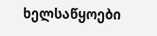ხელსაწყოები